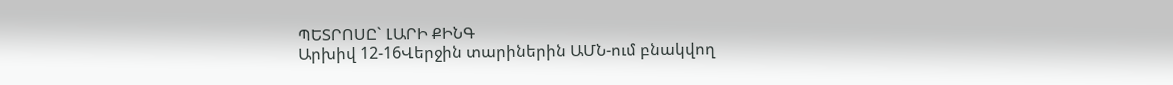ՊԵՏՐՈՍԸ` ԼԱՐԻ ՔԻՆԳ
Արխիվ 12-16Վերջին տարիներին ԱՄՆ-ում բնակվող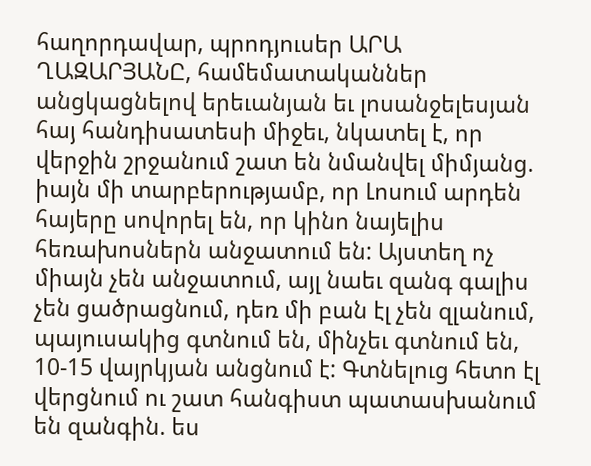հաղորդավար, պրոդյուսեր ԱՐԱ ՂԱԶԱՐՅԱՆԸ, համեմատականներ անցկացնելով երեւանյան եւ լոսանջելեսյան հայ հանդիսատեսի միջեւ, նկատել է, որ վերջին շրջանում շատ են նմանվել միմյանց.
իայն մի տարբերությամբ, որ Լոսում արդեն հայերը սովորել են, որ կինո նայելիս հեռախոսներն անջատում են: Այստեղ ոչ միայն չեն անջատում, այլ նաեւ զանգ գալիս չեն ցածրացնում, դեռ մի բան էլ չեն զլանում, պայուսակից գտնում են, մինչեւ գտնում են, 10-15 վայրկյան անցնում է: Գտնելուց հետո էլ վերցնում ու շատ հանգիստ պատասխանում են զանգին. ես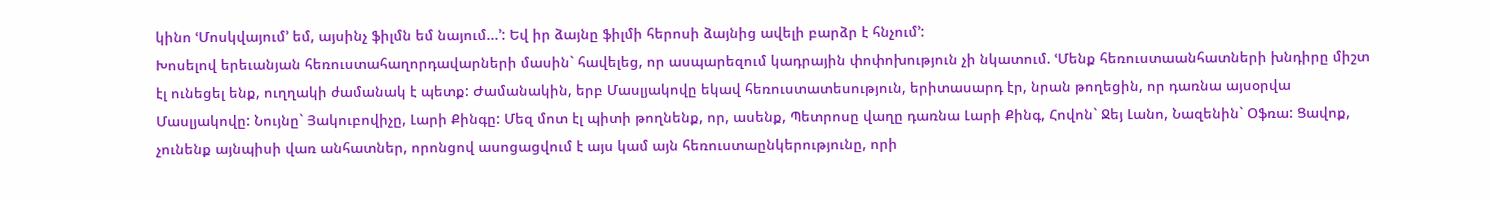կինո ՙՄոսկվայում՚ եմ, այսինչ ֆիլմն եմ նայում...՚: Եվ իր ձայնը ֆիլմի հերոսի ձայնից ավելի բարձր է հնչում՚:
Խոսելով երեւանյան հեռուստահաղորդավարների մասին` հավելեց, որ ասպարեզում կադրային փոփոխություն չի նկատում. ՙՄենք հեռուստաանհատների խնդիրը միշտ էլ ունեցել ենք, ուղղակի ժամանակ է պետք: Ժամանակին, երբ Մասլյակովը եկավ հեռուստատեսություն, երիտասարդ էր, նրան թողեցին, որ դառնա այսօրվա Մասլյակովը: Նույնը` Յակուբովիչը, Լարի Քինգը: Մեզ մոտ էլ պիտի թողնենք, որ, ասենք, Պետրոսը վաղը դառնա Լարի Քինգ, Հովոն` Ջեյ Լանո, Նազենին` Օֆռա: Ցավոք, չունենք այնպիսի վառ անհատներ, որոնցով ասոցացվում է այս կամ այն հեռուստաընկերությունը, որի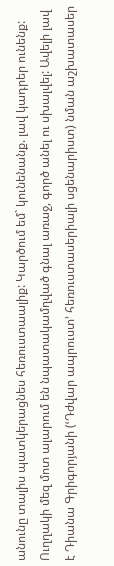անունը տալիս պատկերացնես հեռուստաալիք: Կարծում եմ` կունենանք. լավ կադրեր ունենք: Ուղղակի մեզ մոտ ալարում են նպատակամղված գնալ առաջ, գործ անել ու սխալվել: Ավելի լավ է Դիանա Գրիգորյանի (ՙԴժվար ապրուստ՚ հեռուստասերիալի սցենարիստ) նման աշխատասեր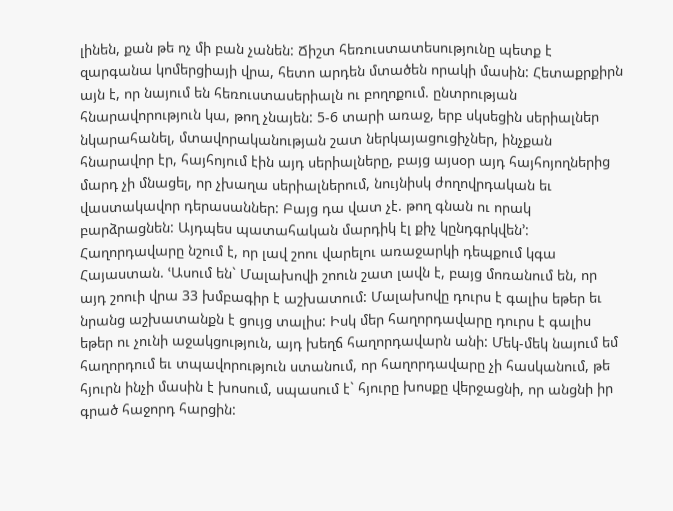լինեն, քան թե ոչ մի բան չանեն: Ճիշտ հեռուստատեսությունը պետք է զարգանա կոմերցիայի վրա, հետո արդեն մտածեն որակի մասին: Հետաքրքիրն այն է, որ նայում են հեռուստասերիալն ու բողոքում. ընտրության հնարավորություն կա, թող չնայեն: 5-6 տարի առաջ, երբ սկսեցին սերիալներ նկարահանել, մտավորականության շատ ներկայացուցիչներ, ինչքան հնարավոր էր, հայհոյում էին այդ սերիալները, բայց այսօր այդ հայհոյողներից մարդ չի մնացել, որ չխաղա սերիալներում, նույնիսկ ժողովրդական եւ վաստակավոր դերասաններ: Բայց դա վատ չէ. թող գնան ու որակ բարձրացնեն: Այդպես պատահական մարդիկ էլ քիչ կընդգրկվեն՚:
Հաղորդավարը նշում է, որ լավ շոու վարելու առաջարկի դեպքում կգա Հայաստան. ՙԱսում են` Մալախովի շոուն շատ լավն է, բայց մոռանում են, որ այդ շոուի վրա 33 խմբագիր է աշխատում: Մալախովը դուրս է գալիս եթեր եւ նրանց աշխատանքն է ցույց տալիս: Իսկ մեր հաղորդավարը դուրս է գալիս եթեր ու չունի աջակցություն, այդ խեղճ հաղորդավարն անի: Մեկ-մեկ նայում եմ հաղորդում եւ տպավորություն ստանում, որ հաղորդավարը չի հասկանում, թե հյուրն ինչի մասին է խոսում, սպասում է` հյուրը խոսքը վերջացնի, որ անցնի իր գրած հաջորդ հարցին: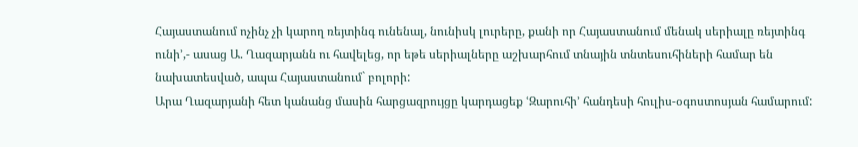Հայաստանում ոչինչ չի կարող ռեյտինգ ունենալ, նունիսկ լուրերը, քանի որ Հայաստանում մենակ սերիալը ռեյտինգ ունի՚,- ասաց Ա. Ղազարյանն ու հավելեց, որ եթե սերիալները աշխարհում տնային տնտեսուհիների համար են նախատեսված, ապա Հայաստանում` բոլորի:
Արա Ղազարյանի հետ կանանց մասին հարցազրույցը կարդացեք ՙԶարուհի՚ հանդեսի հուլիս-օգոստոսյան համարում: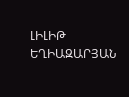ԼԻԼԻԹ ԵՂԻԱԶԱՐՅԱՆ